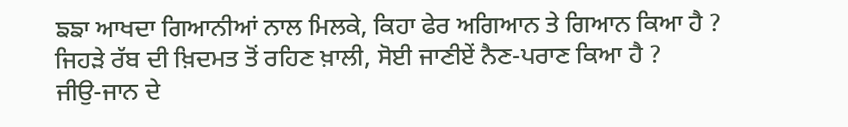ਙਙਾ ਆਖਦਾ ਗਿਆਨੀਆਂ ਨਾਲ ਮਿਲਕੇ, ਕਿਹਾ ਫੇਰ ਅਗਿਆਨ ਤੇ ਗਿਆਨ ਕਿਆ ਹੈ ?
ਜਿਹੜੇ ਰੱਬ ਦੀ ਖ਼ਿਦਮਤ ਤੋਂ ਰਹਿਣ ਖ਼ਾਲੀ, ਸੋਈ ਜਾਣੀਏਂ ਨੈਣ-ਪਰਾਣ ਕਿਆ ਹੈ ?
ਜੀਉ-ਜਾਨ ਦੇ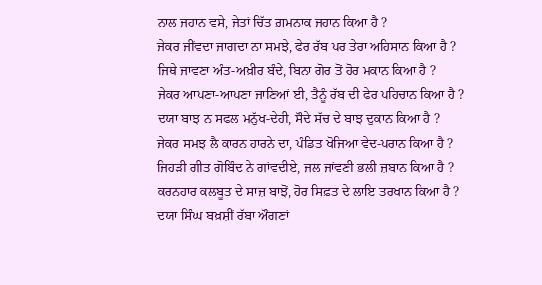ਨਾਲ ਜਹਾਨ ਵਸੇ, ਜੇਤਾਂ ਚਿੱਤ ਗ਼ਮਨਾਕ ਜਹਾਨ ਕਿਆ ਹੈ ?
ਜੇਕਰ ਜੀਂਵਦਾ ਜਾਗਦਾ ਨਾ ਸਮਝੇ, ਫੇਰ ਰੱਬ ਪਰ ਤੇਰਾ ਅਹਿਸਾਨ ਕਿਆ ਹੈ ?
ਜਿਥੇ ਜਾਵਣਾ ਅੰਤ-ਅਖ਼ੀਰ ਬੰਦੇ, ਬਿਨਾ ਗੋਰ ਤੋਂ ਹੋਰ ਮਕਾਨ ਕਿਆ ਹੈ ?
ਜੇਕਰ ਆਪਣਾ-ਆਪਣਾ ਜਾਣਿਆਂ ਈ, ਤੈਨੂੰ ਰੱਬ ਦੀ ਫੇਰ ਪਹਿਚਾਨ ਕਿਆ ਹੈ ?
ਦਯਾ ਬਾਝ ਨ ਸਫਲ ਮਨੁੱਖ-ਦੇਹੀ, ਸੌਦੇ ਸੱਚ ਦੇ ਬਾਝ ਦੁਕਾਨ ਕਿਆ ਹੈ ?
ਜੇਕਰ ਸਮਝ ਲੈ ਕਾਰਨ ਹਾਰਨੇ ਦਾ, ਪੰਡਿਤ ਖੋਜਿਆ ਵੇਦ-ਪਰਾਨ ਕਿਆ ਹੈ ?
ਜਿਹੜੀ ਗੀਤ ਗੋਬਿੰਦ ਨੇ ਗਾਂਵਦੀਏ, ਜਲ ਜਾਂਵਣੀ ਭਲੀ ਜ਼ਬਾਨ ਕਿਆ ਹੈ ?
ਕਰਨਹਾਰ ਕਲਬੂਤ ਦੇ ਸਾਜ਼ ਬਾਝੋਂ, ਹੋਰ ਸਿਫ਼ਤ ਦੇ ਲਾਇ ਤਰਖਾਨ ਕਿਆ ਹੈ ?
ਦਯਾ ਸਿੰਘ ਬਖ਼ਸ਼ੀਂ ਰੱਬਾ ਔਗਣਾਂ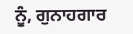ਨੂੰ, ਗੁਨਾਹਗਾਰ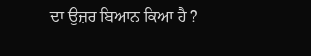ਦਾ ਉਜ਼ਰ ਬਿਆਨ ਕਿਆ ਹੈ ?